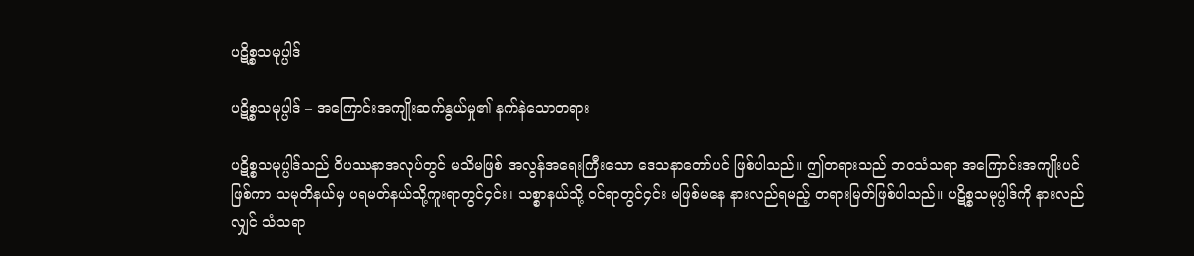ပဋိစ္စသမုပ္ပါဒ်

ပဋိစ္စသမုပ္ပါဒ် – အကြောင်းအကျိုးဆက်နွယ်မှု၏ နက်နဲသောတရား

ပဋိစ္စသမုပ္ပါဒ်သည် ဝိပဿနာအလုပ်တွင် မသိမဖြစ် အလွန်အရေးကြီးသော ဒေသနာတော်ပင် ဖြစ်ပါသည်။ ဤတရားသည် ဘဝသံသရာ အကြောင်းအကျိုးပင် ဖြစ်ကာ သမုတိနယ်မှ ပရမတ်နယ်သို့ကူးရာတွင်၄င်း၊ သစ္စာနယ်သို့ ဝင်ရာတွင်၄င်း မဖြစ်မနေ နားလည်ရမည့် တရားမြတ်ဖြစ်ပါသည်။ ပဋိစ္စသမုပ္ပါဒ်ကို နားလည်လျှင် သံသရာ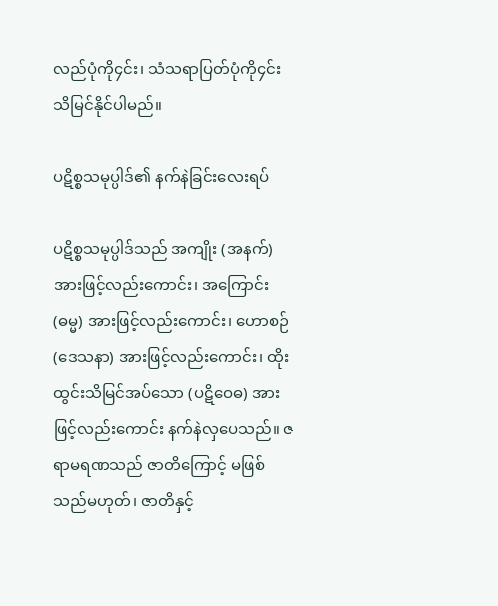လည်ပုံကို၄င်း၊ သံသရာပြတ်ပုံကို၄င်း သိမြင်နိုင်ပါမည်။

ပဋိစ္စသမုပ္ပါဒ်၏ နက်နဲခြင်းလေးရပ်

ပဋိစ္စသမုပ္ပါဒ်သည် အကျိုး (အနက်) အားဖြင့်လည်းကောင်း၊ အကြောင်း (ဓမ္မ) အားဖြင့်လည်းကောင်း၊ ဟောစဉ် (ဒေသနာ) အားဖြင့်လည်းကောင်း၊ ထိုးထွင်းသိမြင်အပ်သော (ပဋိဝေဓ) အားဖြင့်လည်းကောင်း နက်နဲလှပေသည်။ ဇရာမရဏသည် ဇာတိကြောင့် မဖြစ်သည်မဟုတ်၊ ဇာတိနှင့်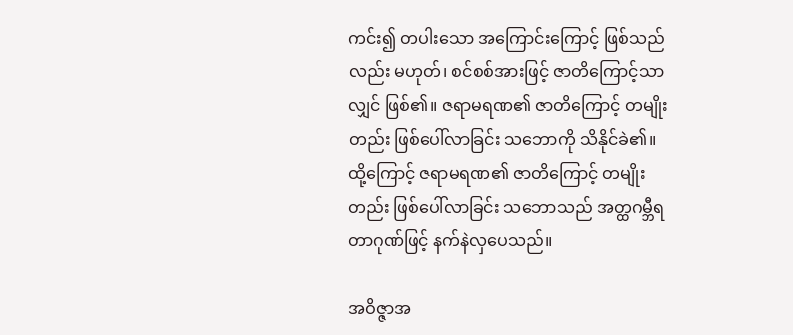ကင်း၍ တပါးသော အကြောင်းကြောင့် ဖြစ်သည်လည်း မဟုတ်၊ စင်စစ်အားဖြင့် ဇာတိကြောင့်သာလျှင် ဖြစ်၏။ ဇရာမရဏ၏ ဇာတိကြောင့် တမျိုးတည်း ဖြစ်ပေါ်လာခြင်း သဘောကို သိနိုင်ခဲ၏။ ထို့ကြောင့် ဇရာမရဏ၏ ဇာတိကြောင့် တမျိုးတည်း ဖြစ်ပေါ်လာခြင်း သဘောသည် အတ္ထဂမ္ဘီရတာဂုဏ်ဖြင့် နက်နဲလှပေသည်။

အဝိဇ္ဇာအ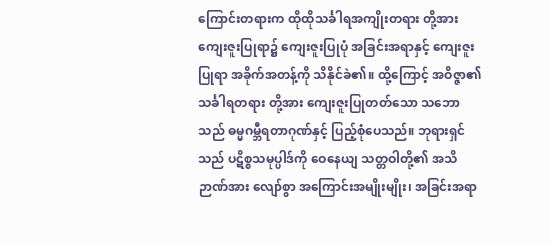ကြောင်းတရားက ထိုထိုသင်္ခါရအကျိုးတရား တို့အား ကျေးဇူးပြုရာ၌ ကျေးဇူးပြုပုံ အခြင်းအရာနှင့် ကျေးဇူးပြုရာ အခိုက်အတန့်ကို သိနိုင်ခဲ၏။ ထို့ကြောင့် အဝိဇ္ဇာ၏သင်္ခါရတရား တို့အား ကျေးဇူးပြုတတ်သော သဘောသည် ဓမ္မဂမ္ဘီရတာဂုဏ်နှင့် ပြည့်စုံပေသည်။ ဘုရားရှင်သည် ပဋိစ္စသမုပ္ပါဒ်ကို ဝေနေယျ သတ္တဝါတို့၏ အသိဉာဏ်အား လျော်စွာ အကြောင်းအမျိုးမျိုး၊ အခြင်းအရာ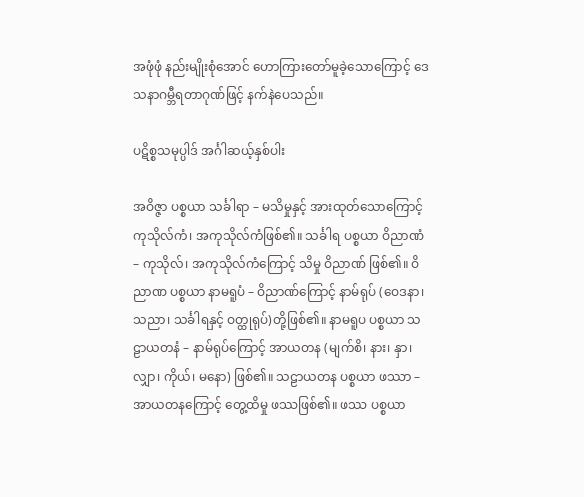အဖုံဖုံ နည်းမျိုးစုံအောင် ဟောကြားတော်မူခဲ့သောကြောင့် ဒေသနာဂမ္ဘီရတာဂုဏ်ဖြင့် နက်နဲပေသည်။

ပဋိစ္စသမုပ္ပါဒ် အင်္ဂါဆယ့်နှစ်ပါး

အဝိဇ္ဇာ ပစ္စယာ သင်္ခါရာ – မသိမှုနှင့် အားထုတ်သောကြောင့် ကုသိုလ်ကံ၊ အကုသိုလ်ကံဖြစ်၏။ သင်္ခါရ ပစ္စယာ ဝိညာဏံ – ကုသိုလ်၊ အကုသိုလ်ကံကြောင့် သိမှု ဝိညာဏ် ဖြစ်၏။ ဝိညာဏ ပစ္စယာ နာမရူပံ – ဝိညာဏ်ကြောင့် နာမ်ရုပ် (ဝေဒနာ၊ သညာ၊ သင်္ခါရနှင့် ဝတ္ထုရုပ်)တို့ဖြစ်၏။ နာမရူပ ပစ္စယာ သဠာယတနံ – နာမ်ရုပ်ကြောင့် အာယတန (မျက်စိ၊ နား၊ နှာ၊ လျှာ၊ ကိုယ်၊ မနော) ဖြစ်၏။ သဠာယတန ပစ္စယာ ဖဿာ – အာယတနကြောင့် တွေ့ထိမှု ဖဿဖြစ်၏။ ဖဿ ပစ္စယာ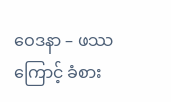ဝေဒနာ – ဖဿကြောင့် ခံစား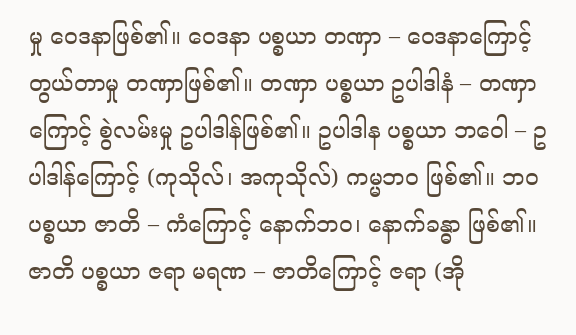မှု ဝေဒနာဖြစ်၏။ ဝေဒနာ ပစ္စယာ တဏှာ – ဝေဒနာကြောင့် တွယ်တာမှု တဏှာဖြစ်၏။ တဏှာ ပစ္စယာ ဥပါဒါနံ – တဏှာကြောင့် စွဲလမ်းမှု ဥပါဒါန်ဖြစ်၏။ ဥပါဒါန ပစ္စယာ ဘဝေါ – ဥပါဒါန်ကြောင့် (ကုသိုလ်၊ အကုသိုလ်) ကမ္မဘဝ ဖြစ်၏။ ဘဝ ပစ္စယာ ဇာတိ – ကံကြောင့် နောက်ဘဝ၊ နောက်ခန္ဓာ ဖြစ်၏။ ဇာတိ ပစ္စယာ ဇရာ မရဏ – ဇာတိကြောင့် ဇရာ (အို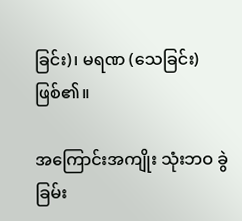ခြင်း)၊ မရဏ (သေခြင်း)ဖြစ်၏။

အကြောင်းအကျိုး သုံးဘဝ ခွဲခြမ်း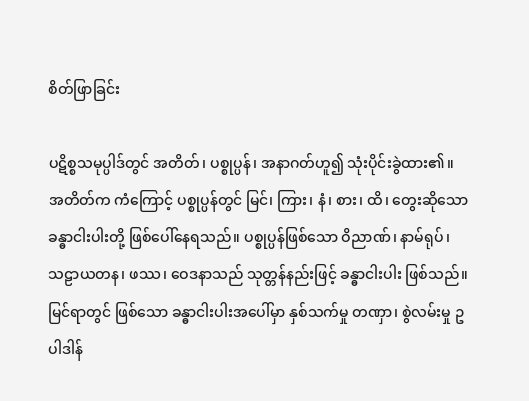စိတ်ဖြာခြင်း

ပဋိစ္စသမုပ္ပါဒ်တွင် အတိတ်၊ ပစ္စုပ္ပန်၊ အနာဂတ်ဟူ၍ သုံးပိုင်းခွဲထား၏။ အတိတ်က ကံကြောင့် ပစ္စုပ္ပန်တွင် မြင်၊ ကြား၊ နံ၊ စား၊ ထိ၊ တွေးဆိုသော ခန္ဓာငါးပါးတို့ ဖြစ်ပေါ်နေရသည်။ ပစ္စုပ္ပန်ဖြစ်သော ဝိညာဏ်၊ နာမ်ရုပ်၊ သဠာယတန၊ ဖဿ၊ ဝေဒနာသည် သုတ္တန်နည်းဖြင့် ခန္ဓာငါးပါး ဖြစ်သည်။ မြင်ရာတွင် ဖြစ်သော ခန္ဓာငါးပါးအပေါ်မှာ နှစ်သက်မှု တဏှာ၊ စွဲလမ်းမှု ဥပါဒါန်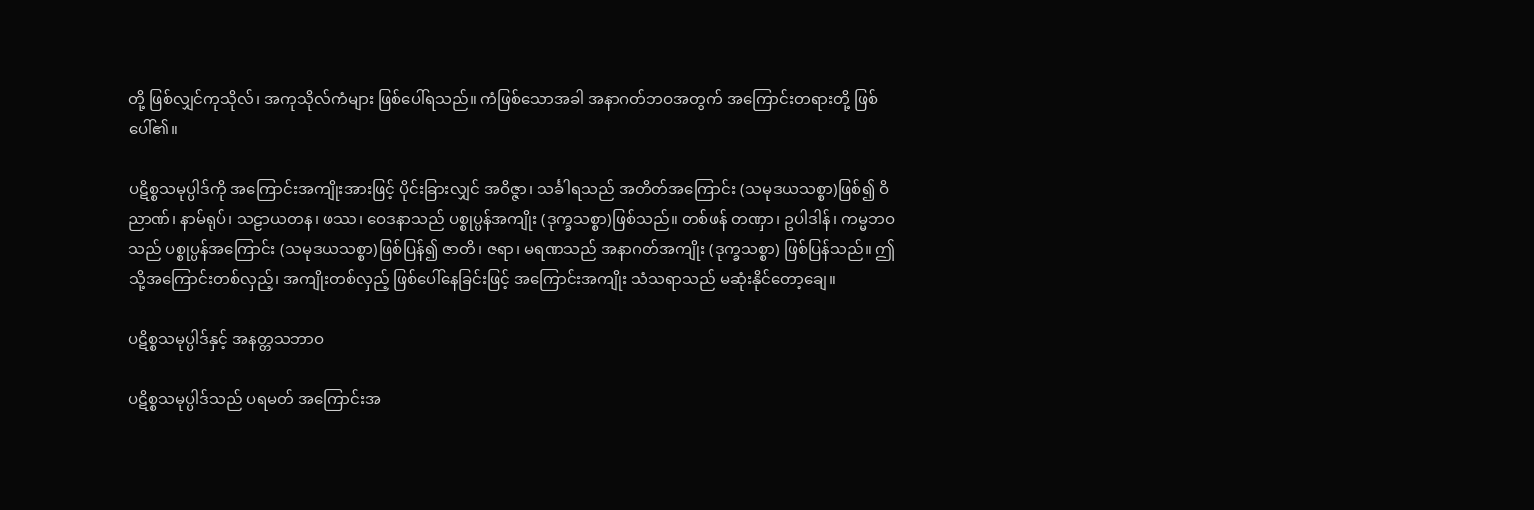တို့ ဖြစ်လျှင်ကုသိုလ်၊ အကုသိုလ်ကံများ ဖြစ်ပေါ်ရသည်။ ကံဖြစ်သောအခါ အနာဂတ်ဘဝအတွက် အကြောင်းတရားတို့ ဖြစ်ပေါ်၏။

ပဋိစ္စသမုပ္ပါဒ်ကို အကြောင်းအကျိုးအားဖြင့် ပိုင်းခြားလျှင် အဝိဇ္ဇာ၊ သင်္ခါရသည် အတိတ်အကြောင်း (သမုဒယသစ္စာ)ဖြစ်၍ ဝိညာဏ်၊ နာမ်ရုပ်၊ သဠာယတန၊ ဖဿ၊ ဝေဒနာသည် ပစ္စုပ္ပန်အကျိုး (ဒုက္ခသစ္စာ)ဖြစ်သည်။ တစ်ဖန် တဏှာ၊ ဥပါဒါန်၊ ကမ္မဘဝသည် ပစ္စုပ္ပန်အကြောင်း (သမုဒယသစ္စာ)ဖြစ်ပြန်၍ ဇာတိ၊ ဇရာ၊ မရဏသည် အနာဂတ်အကျိုး (ဒုက္ခသစ္စာ) ဖြစ်ပြန်သည်။ ဤသို့အကြောင်းတစ်လှည့်၊ အကျိုးတစ်လှည့် ဖြစ်ပေါ်နေခြင်းဖြင့် အကြောင်းအကျိုး သံသရာသည် မဆုံးနိုင်တော့ချေ။

ပဋိစ္စသမုပ္ပါဒ်နှင့် အနတ္တသဘာဝ

ပဋိစ္စသမုပ္ပါဒ်သည် ပရမတ် အကြောင်းအ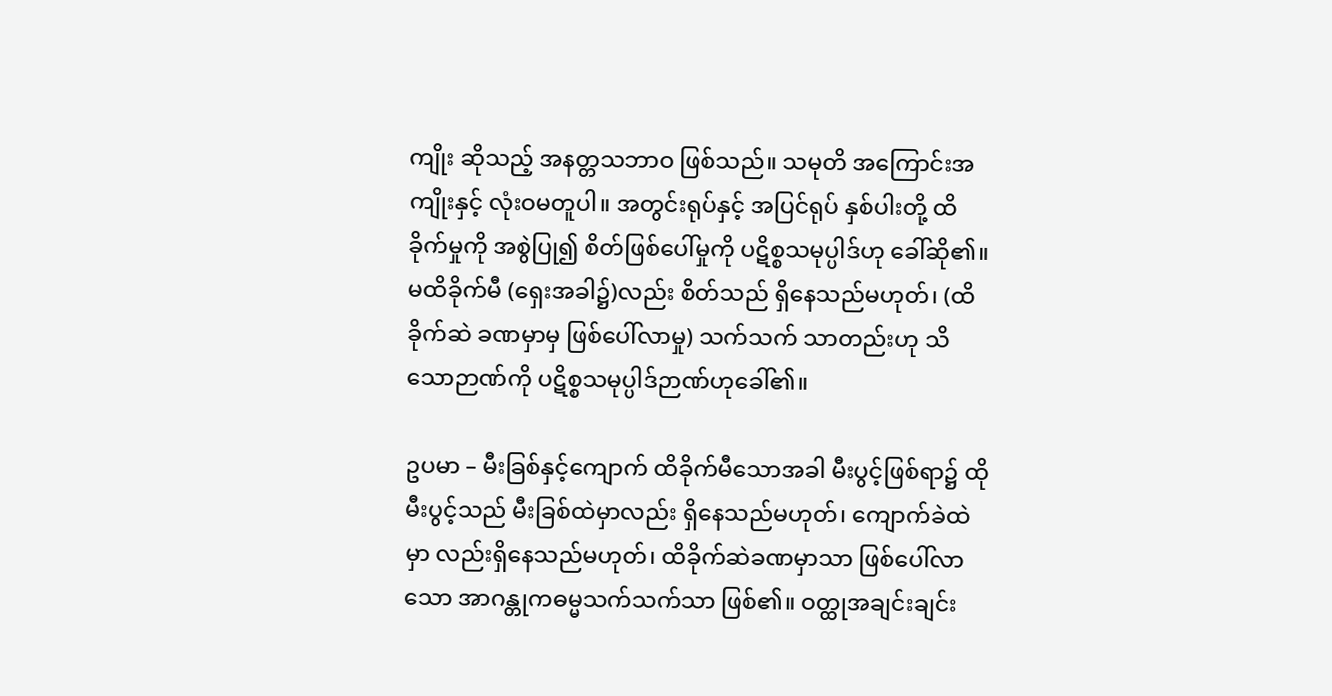ကျိုး ဆိုသည့် အနတ္တသဘာဝ ဖြစ်သည်။ သမုတိ အကြောင်းအကျိုးနှင့် လုံးဝမတူပါ။ အတွင်းရုပ်နှင့် အပြင်ရုပ် နှစ်ပါးတို့ ထိခိုက်မှုကို အစွဲပြု၍ စိတ်ဖြစ်ပေါ်မှုကို ပဋိစ္စသမုပ္ပါဒ်ဟု ခေါ်ဆို၏။ မထိခိုက်မီ (ရှေးအခါ၌)လည်း စိတ်သည် ရှိနေသည်မဟုတ်၊ (ထိခိုက်ဆဲ ခဏမှာမှ ဖြစ်ပေါ်လာမှု) သက်သက် သာတည်းဟု သိသောဉာဏ်ကို ပဋိစ္စသမုပ္ပါဒ်ဉာဏ်ဟုခေါ်၏။

ဥပမာ – မီးခြစ်နှင့်ကျောက် ထိခိုက်မီသောအခါ မီးပွင့်ဖြစ်ရာ၌ ထိုမီးပွင့်သည် မီးခြစ်ထဲမှာလည်း ရှိနေသည်မဟုတ်၊ ကျောက်ခဲထဲမှာ လည်းရှိနေသည်မဟုတ်၊ ထိခိုက်ဆဲခဏမှာသာ ဖြစ်ပေါ်လာသော အာဂန္တုကဓမ္မသက်သက်သာ ဖြစ်၏။ ဝတ္ထုအချင်းချင်း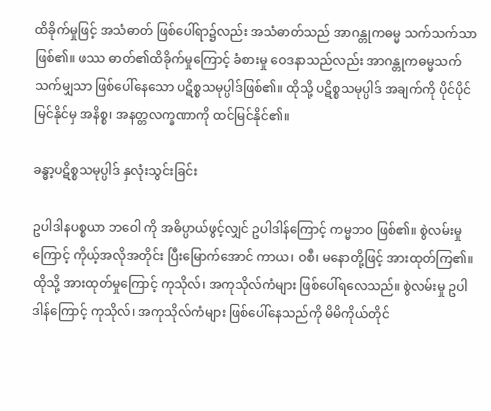ထိခိုက်မှုဖြင့် အသံဓာတ် ဖြစ်ပေါ်ရာ၌လည်း အသံဓာတ်သည် အာဂန္တုကဓမ္မ သက်သက်သာဖြစ်၏။ ဖဿ ဓာတ်၏ထိခိုက်မှုကြောင့် ခံစားမှု ဝေဒနာသည်လည်း အာဂန္တုကဓမ္မသက်သက်မျှသာ ဖြစ်ပေါ်နေသော ပဋိစ္စသမုပ္ပါဒ်ဖြစ်၏။ ထိုသို့ ပဋိစ္စသမုပ္ပါဒ် အချက်ကို ပိုင်ပိုင်မြင်နိုင်မှ အနိစ္စ၊ အနတ္တလက္ခဏာကို ထင်မြင်နိုင်၏။

ခန္ဓာ့ပဋိစ္စသမုပ္ပါဒ် နှလုံးသွင်းခြင်း

ဥပါဒါနပစ္စယာ ဘဝေါ ကို အဓိပ္ပာယ်ဖွင့်လျှင် ဥပါဒါန်ကြောင့် ကမ္မဘဝ ဖြစ်၏။ စွဲလမ်းမှုကြောင့် ကိုယ့်အလိုအတိုင်း ပြီးမြောက်အောင် ကာယ၊ ဝစီ၊ မနောတို့ဖြင့် အားထုတ်ကြ၏။ ထိုသို့ အားထုတ်မှုကြောင့် ကုသိုလ်၊ အကုသိုလ်ကံများ ဖြစ်ပေါ်ရလေသည်။ စွဲလမ်းမှု ဥပါဒါန်ကြောင့် ကုသိုလ်၊ အကုသိုလ်ကံများ ဖြစ်ပေါ်နေသည်ကို မိမိကိုယ်တိုင်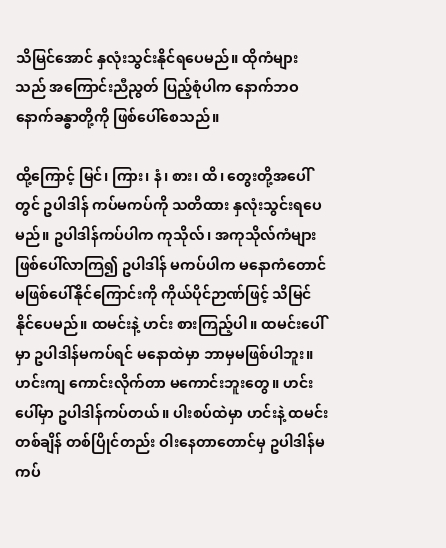သိမြင်အောင် နှလုံးသွင်းနိုင်ရပေမည်။ ထိုကံများသည် အကြောင်းညီညွတ် ပြည့်စုံပါက နောက်ဘဝ နောက်ခန္ဓာတို့ကို ဖြစ်ပေါ်စေသည်။

ထို့ကြောင့် မြင်၊ ကြား၊ နံ၊ စား၊ ထိ၊ တွေးတို့အပေါ်တွင် ဥပါဒါန် ကပ်မကပ်ကို သတိထား နှလုံးသွင်းရပေမည်။ ဥပါဒါန်ကပ်ပါက ကုသိုလ်၊ အကုသိုလ်ကံများ ဖြစ်ပေါ်လာကြ၍ ဥပါဒါန် မကပ်ပါက မနောကံတောင် မဖြစ်ပေါ်နိုင်ကြောင်းကို ကိုယ်ပိုင်ဉာဏ်ဖြင့် သိမြင်နိုင်ပေမည်။ ထမင်းနဲ့ ဟင်း စားကြည့်ပါ။ ထမင်းပေါ်မှာ ဥပါဒါန်မကပ်ရင် မနောထဲမှာ ဘာမှမဖြစ်ပါဘူး။ ဟင်းကျ ကောင်းလိုက်တာ မကောင်းဘူးတွေ။ ဟင်းပေါ်မှာ ဥပါဒါန်ကပ်တယ်။ ပါးစပ်ထဲမှာ ဟင်းနဲ့ ထမင်း တစ်ချိန် တစ်ပြိုင်တည်း ဝါးနေတာတောင်မှ ဥပါဒါန်မကပ်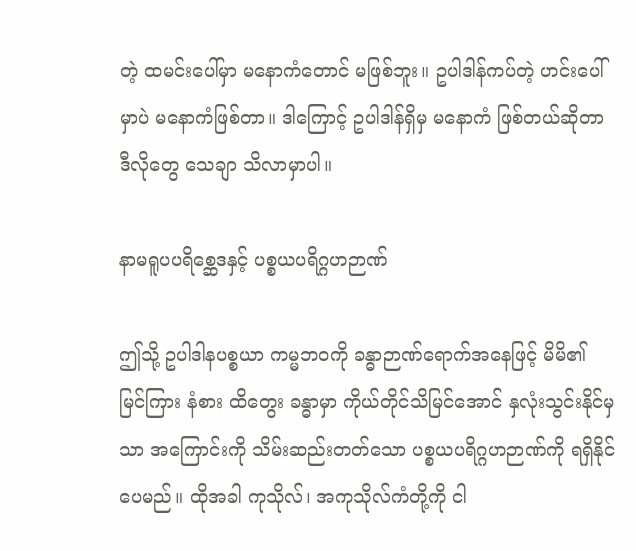တဲ့ ထမင်းပေါ်မှာ မနောကံတောင် မဖြစ်ဘူး။ ဥပါဒါန်ကပ်တဲ့ ဟင်းပေါ်မှာပဲ မနောကံဖြစ်တာ။ ဒါကြောင့် ဥပါဒါန်ရှိမှ မနောကံ ဖြစ်တယ်ဆိုတာ ဒီလိုတွေ သေချာ သိလာမှာပါ။

နာမရူပပရိစ္ဆေဒနှင့် ပစ္စယပရိဂ္ဂဟဉာဏ်

ဤသို့ ဥပါဒါနပစ္စယာ ကမ္မဘဝကို ခန္ဓာဉာဏ်ရောက်အနေဖြင့် မိမိ၏ မြင်ကြား နံစား ထိတွေး ခန္ဓာမှာ ကိုယ်တိုင်သိမြင်အောင် နှလုံးသွင်းနိုင်မှသာ အကြောင်းကို သိမ်းဆည်းတတ်သော ပစ္စယပရိဂ္ဂဟဉာဏ်ကို ရရှိနိုင်ပေမည်။ ထိုအခါ ကုသိုလ်၊ အကုသိုလ်ကံတို့ကို ငါ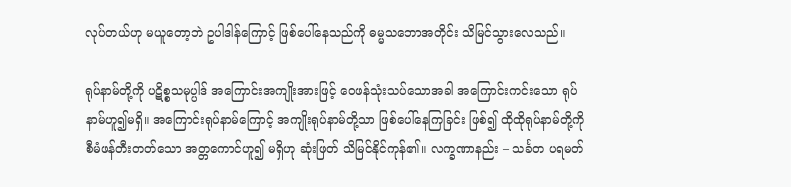လုပ်တယ်ဟု မယူတော့ဘဲ ဥပါဒါန်ကြောင့် ဖြစ်ပေါ်နေသည်ကို ဓမ္မသဘောအတိုင်း သိမြင်သွားလေသည်။

ရုပ်နာမ်တို့ကို ပဋိစ္စသမုပ္ပါဒ် အကြောင်းအကျိုးအားဖြင့် ဝေဖန်သုံးသပ်သောအခါ အကြောင်းကင်းသော ရုပ်နာမ်ဟူ၍မရှိ။ အကြောင်းရုပ်နာမ်ကြောင့် အကျိုးရုပ်နာမ်တို့သာ ဖြစ်ပေါ်နေကြခြင်း ဖြစ်၍ ထိုထိုရုပ်နာမ်တို့ကို စီမံဖန်တီးတတ်သော အတ္တကောင်ဟူ၍ မရှိဟု ဆုံးဖြတ် သိမြင်နိုင်ကုန်၏။ လက္ခဏာနည်း – သင်္ခတ ပရမတ်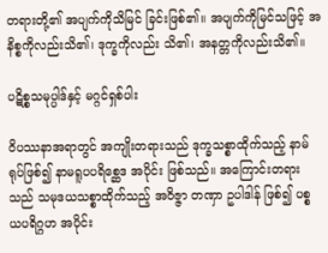တရားတို့၏ အပျက်ကိုသိမြင် ခြင်းဖြစ်၏။ အပျက်ကိုမြင်သဖြင့် အနိစ္စကိုလည်းသိ၏၊ ဒုက္ခကိုလည်း သိ၏၊ အနတ္တကိုလည်းသိ၏။

ပဋိစ္စသမုပ္ပါဒ်နှင့် မဂ္ဂင်ရှစ်ပါး

ဝိပဿနာအရာတွင် အကျိုးတရားသည် ဒုက္ခသစ္စာထိုက်သည့် နာမ်ရုပ်ဖြစ်၍ နာမရူပပရိစ္ဆေဒ အပိုင်း ဖြစ်သည်။ အကြောင်းတရားသည် သမုဒယသစ္စာထိုက်သည့် အဝိဇ္ဇာ တဏှာ ဥပါဒါန် ဖြစ်၍ ပစ္စယပရိဂ္ဂဟ အပိုင်း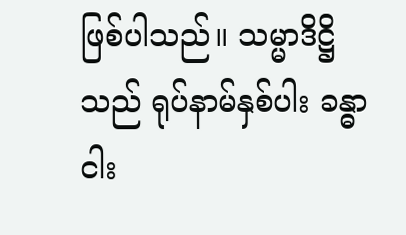ဖြစ်ပါသည်။ သမ္မာဒိဋ္ဌိသည် ရုပ်နာမ်နှစ်ပါး ခန္ဓာငါး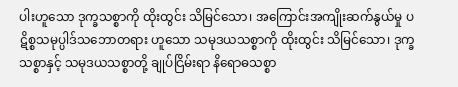ပါးဟူသော ဒုက္ခသစ္စာကို ထိုးထွင်း သိမြင်သော၊ အကြောင်းအကျိုးဆက်နွယ်မှု ပဋိစ္စသမုပ္ပါဒ်သဘောတရား ဟူသော သမုဒယသစ္စာကို ထိုးထွင်း သိမြင်သော၊ ဒုက္ခသစ္စာနှင့် သမုဒယသစ္စာတို့ ချုပ်ငြိမ်းရာ နိရောဓသစ္စာ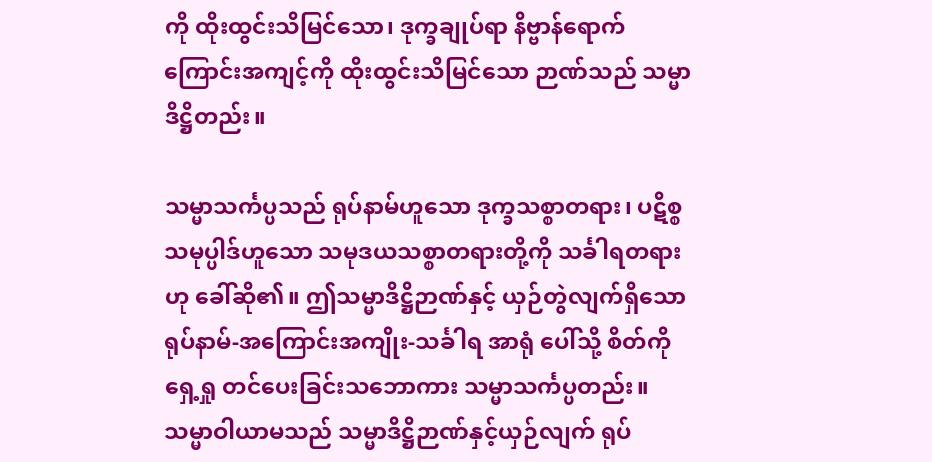ကို ထိုးထွင်းသိမြင်သော၊ ဒုက္ခချုပ်ရာ နိဗ္ဗာန်ရောက်ကြောင်းအကျင့်ကို ထိုးထွင်းသိမြင်သော ဉာဏ်သည် သမ္မာဒိဋ္ဌိတည်း။

သမ္မာသင်္ကပ္ပသည် ရုပ်နာမ်ဟူသော ဒုက္ခသစ္စာတရား၊ ပဋိစ္စသမုပ္ပါဒ်ဟူသော သမုဒယသစ္စာတရားတို့ကို သင်္ခါရတရားဟု ခေါ်ဆို၏။ ဤသမ္မာဒိဋ္ဌိဉာဏ်နှင့် ယှဉ်တွဲလျက်ရှိသော ရုပ်နာမ်-အကြောင်းအကျိုး-သင်္ခါရ အာရုံ ပေါ်သို့ စိတ်ကို ရှေ့ရှု တင်ပေးခြင်းသဘောကား သမ္မာသင်္ကပ္ပတည်း။ သမ္မာဝါယာမသည် သမ္မာဒိဋ္ဌိဉာဏ်နှင့်ယှဉ်လျက် ရုပ်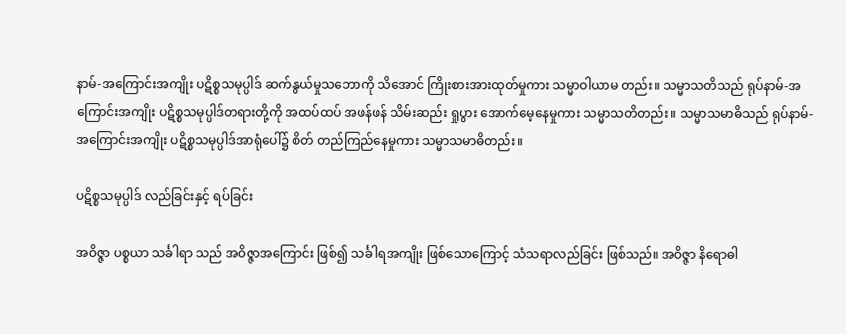နာမ်-အကြောင်းအကျိုး ပဋိစ္စသမုပ္ပါဒ် ဆက်နွယ်မှုသဘောကို သိအောင် ကြိုးစားအားထုတ်မှုကား သမ္မာဝါယာမ တည်း။ သမ္မာသတိသည် ရုပ်နာမ်-အကြောင်းအကျိုး ပဋိစ္စသမုပ္ပါဒ်တရားတို့ကို အထပ်ထပ် အဖန်ဖန် သိမ်းဆည်း ရှုပွား အောက်မေ့နေမှုကား သမ္မာသတိတည်း။ သမ္မာသမာဓိသည် ရုပ်နာမ်-အကြောင်းအကျိုး ပဋိစ္စသမုပ္ပါဒ်အာရုံပေါ်၌ စိတ် တည်ကြည်နေမှုကား သမ္မာသမာဓိတည်း။

ပဋိစ္စသမုပ္ပါဒ် လည်ခြင်းနှင့် ရပ်ခြင်း

အဝိဇ္ဇာ ပစ္စယာ သင်္ခါရာ သည် အဝိဇ္ဇာအကြောင်း ဖြစ်၍ သင်္ခါရအကျိုး ဖြစ်သောကြောင့် သံသရာလည်ခြင်း ဖြစ်သည်။ အဝိဇ္ဇာ နိရောဓါ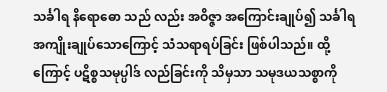သင်္ခါရ နိရောဓော သည် လည်း အဝိဇ္ဇာ အကြောင်းချုပ်၍ သင်္ခါရ အကျိုးချုပ်သောကြောင့် သံသရာရပ်ခြင်း ဖြစ်ပါသည်။ ထို့ကြောင့် ပဋိစ္စသမုပ္ပါဒ် လည်ခြင်းကို သိမှသာ သမုဒယသစ္စာကို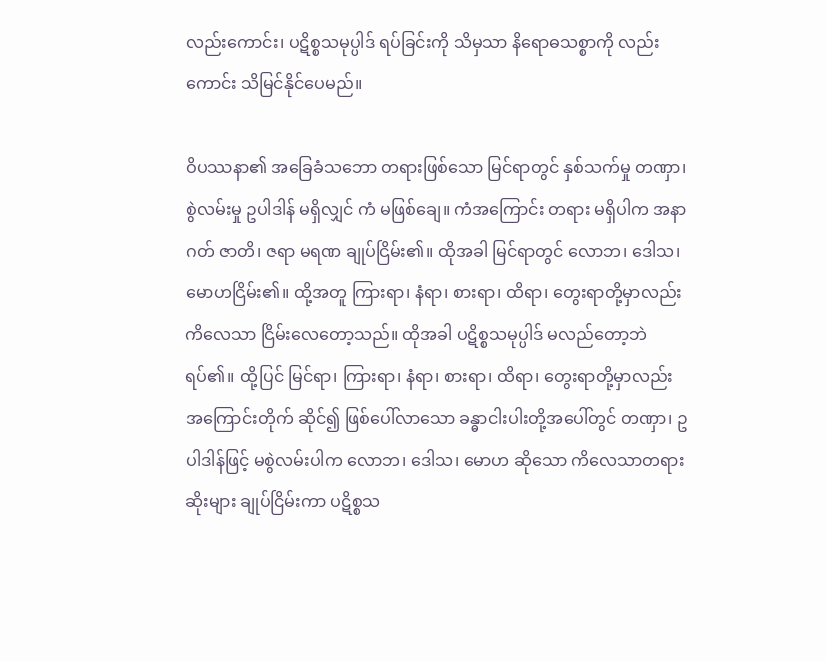လည်းကောင်း၊ ပဋိစ္စသမုပ္ပါဒ် ရပ်ခြင်းကို သိမှသာ နိရောဓသစ္စာကို လည်းကောင်း သိမြင်နိုင်ပေမည်။

ဝိပဿနာ၏ အခြေခံသဘော တရားဖြစ်သော မြင်ရာတွင် နှစ်သက်မှု တဏှာ၊ စွဲလမ်းမှု ဥပါဒါန် မရှိလျှင် ကံ မဖြစ်ချေ။ ကံအကြောင်း တရား မရှိပါက အနာဂတ် ဇာတိ၊ ဇရာ မရဏ ချုပ်ငြိမ်း၏။ ထိုအခါ မြင်ရာတွင် လောဘ၊ ဒေါသ၊ မောဟငြိမ်း၏။ ထို့အတူ ကြားရာ၊ နံရာ၊ စားရာ၊ ထိရာ၊ တွေးရာတို့မှာလည်း ကိလေသာ ငြိမ်းလေတော့သည်။ ထိုအခါ ပဋိစ္စသမုပ္ပါဒ် မလည်တော့ဘဲ ရပ်၏။ ထို့ပြင် မြင်ရာ၊ ကြားရာ၊ နံရာ၊ စားရာ၊ ထိရာ၊ တွေးရာတို့မှာလည်း အကြောင်းတိုက် ဆိုင်၍ ဖြစ်ပေါ်လာသော ခန္ဓာငါးပါးတို့အပေါ်တွင် တဏှာ၊ ဥပါဒါန်ဖြင့် မစွဲလမ်းပါက လောဘ၊ ဒေါသ၊ မောဟ ဆိုသော ကိလေသာတရား ဆိုးများ ချုပ်ငြိမ်းကာ ပဋိစ္စသ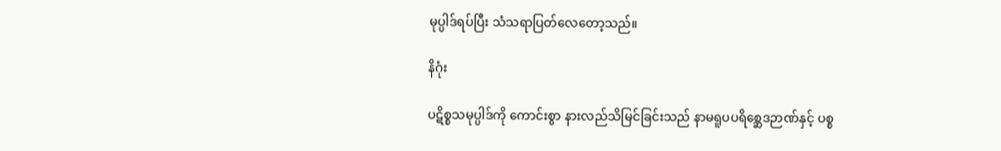မုပ္ပါဒ်ရပ်ပြီး သံသရာပြတ်လေတော့သည်။

နိဂုံး

ပဋိစ္စသမုပ္ပါဒ်ကို ကောင်းစွာ နားလည်သိမြင်ခြင်းသည် နာမရူပပရိစ္ဆေဒဉာဏ်နှင့် ပစ္စ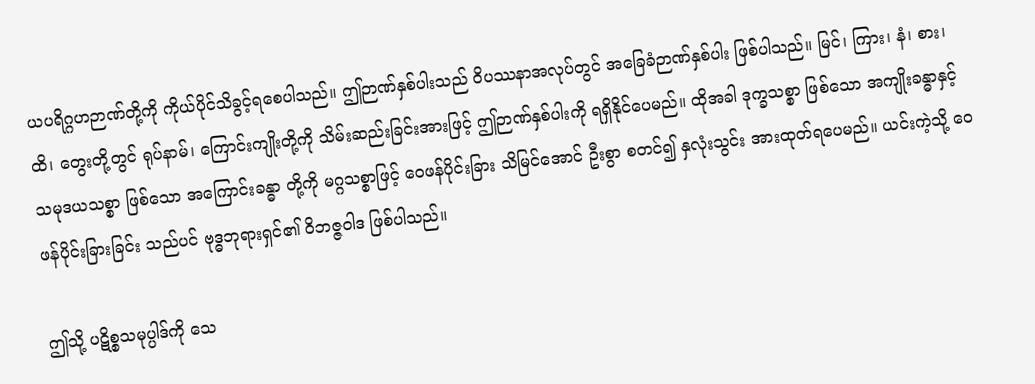ယပရိဂ္ဂဟဉာဏ်တို့ကို ကိုယ်ပိုင်သိခွင့်ရစေပါသည်။ ဤဉာဏ်နှစ်ပါးသည် ဝိပဿနာအလုပ်တွင် အခြေခံဉာဏ်နှစ်ပါး ဖြစ်ပါသည်။ မြင်၊ ကြား၊ နံ၊ စား၊ ထိ၊ တွေးတို့တွင် ရုပ်နာမ်၊ ကြောင်းကျိုးတို့ကို သိမ်းဆည်းခြင်းအားဖြင့် ဤဉာဏ်နှစ်ပါးကို ရရှိနိုင်ပေမည်။ ထိုအခါ ဒုက္ခသစ္စာ ဖြစ်သော အကျိုးခန္ဓာနှင့် သမုဒယသစ္စာ ဖြစ်သော အကြောင်းခန္ဓာ တို့ကို မဂ္ဂသစ္စာဖြင့် ဝေဖန်ပိုင်းခြား သိမြင်အောင် ဦးစွာ စတင်၍ နှလုံးသွင်း အားထုတ်ရပေမည်။ ယင်းကဲ့သို့ ဝေဖန်ပိုင်းခြားခြင်း သည်ပင် ဗုဒ္ဓဘုရားရှင်၏ ဝိဘဇ္ဇဝါဒ ဖြစ်ပါသည်။

ဤသို့ ပဋိစ္စသမုပ္ပါဒ်ကို သေ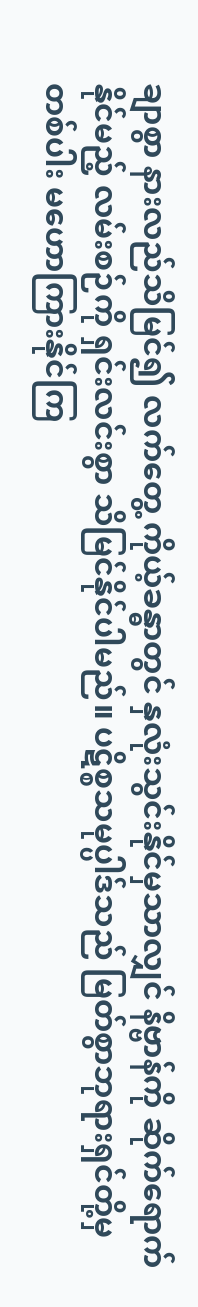ချာစွာ နားလည်သိမြင်၍ လက်တွေ့ ကိုယ့်ခန္ဓာတွင် နှလုံးသွင်းနိုင်မှသာလျှင် နိဗ္ဗာန်ကို ဆိုက်ရောက်နိုင်မည့် လမ်းစဉ်ကို ရှင်းလင်းစွာ သိမြင်နိုင်ပါမည်။ ပဋိစ္စသမုပ္ပါဒ်သည် မြတ်စွာဘုရားရှင်တို့မှတစ်ပါး မဟောကြားနိုင်ကြ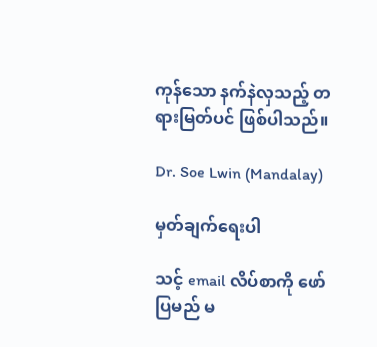ကုန်သော နက်နဲလှသည့် တရားမြတ်ပင် ဖြစ်ပါသည်။

Dr. Soe Lwin (Mandalay)

မှတ်ချက်ရေးပါ

သင့် email လိပ်စာကို ဖော်ပြမည် မ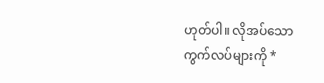ဟုတ်ပါ။ လိုအပ်သော ကွက်လပ်များကို *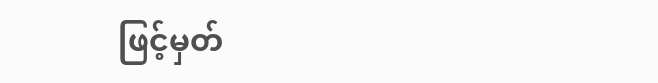ဖြင့်မှတ်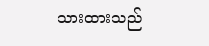သားထားသည်